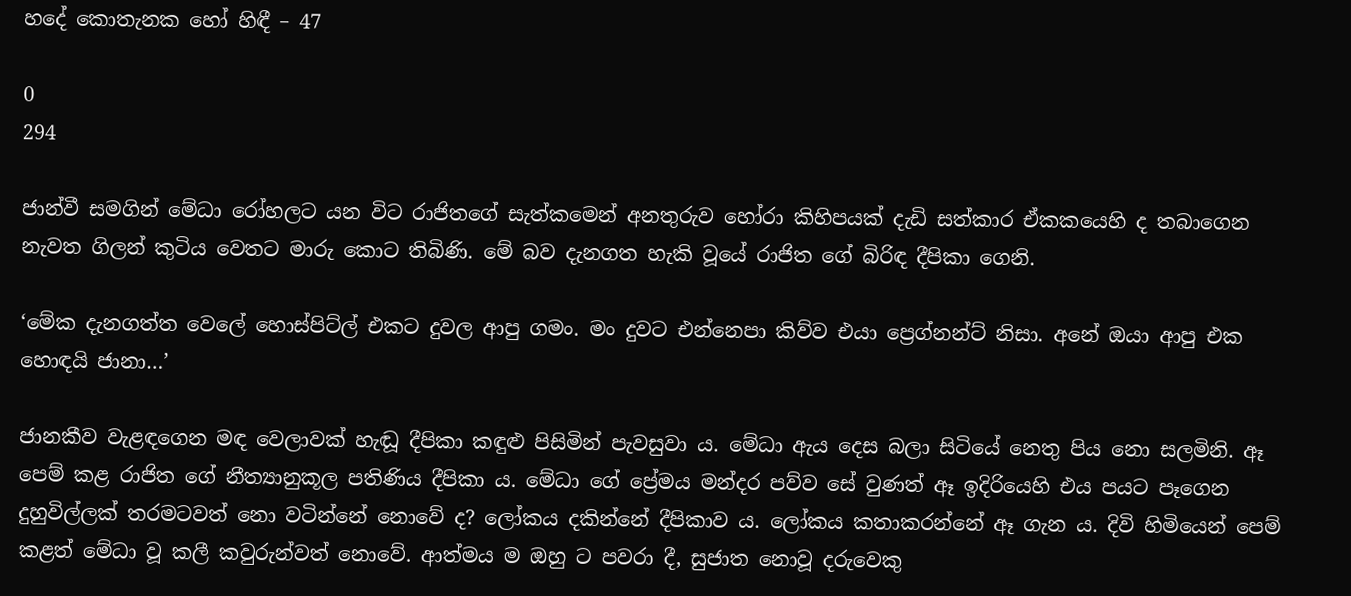හදේ කොතැනක හෝ හිඳී – 47

0
294

ජාන්වී සමගින් මේධා රෝහලට යන විට රාජිතගේ සැත්කමෙන් අනතුරුව හෝරා කිහිපයක් දැඩි සත්කාර ඒකකයෙහි ද තබාගෙන නැවත ගිලන් කුටිය වෙතට මාරු කොට තිබිණි. මේ බව දැනගත හැකි වූයේ රාජිත ගේ බිරිඳ දීපිකා ගෙනි.

‘මේක දැනගත්ත වෙලේ හොස්පිට්ල් එකට දුවල ආපු ගමං. මං දුවට එන්නෙපා කිව්ව එයා ප්‍රෙග්නන්ට් නිසා. අනේ ඔයා ආපු එක හොඳයි ජානා…’

ජානකීව වැළඳගෙන මඳ වෙලාවක් හැඬූ දීපිකා කඳුළු පිසිමින් පැවසුවා ය. මේධා ඇය දෙස බලා සිටියේ නෙතු පිය නො සලමිනි. ඈ පෙම් කළ රාජිත ගේ නීත්‍යානුකූල පතිණිය දීපිකා ය. මේධා ගේ ප්‍රේමය මන්දර පව්ව සේ වුණත් ඈ ඉදිරියෙහි එය පයට පෑගෙන දුහුවිල්ලක් තරමටවත් නො වටින්නේ නොවේ ද? ලෝකය දකින්නේ දීපිකාව ය. ලෝකය කතාකරන්නේ ඈ ගැන ය. දිවි හිමියෙන් පෙම් කළත් මේධා වූ කලී කවුරුන්වත් නොවේ. ආත්මය ම ඔහු ට පවරා දී, සුජාත නොවූ දරුවෙකු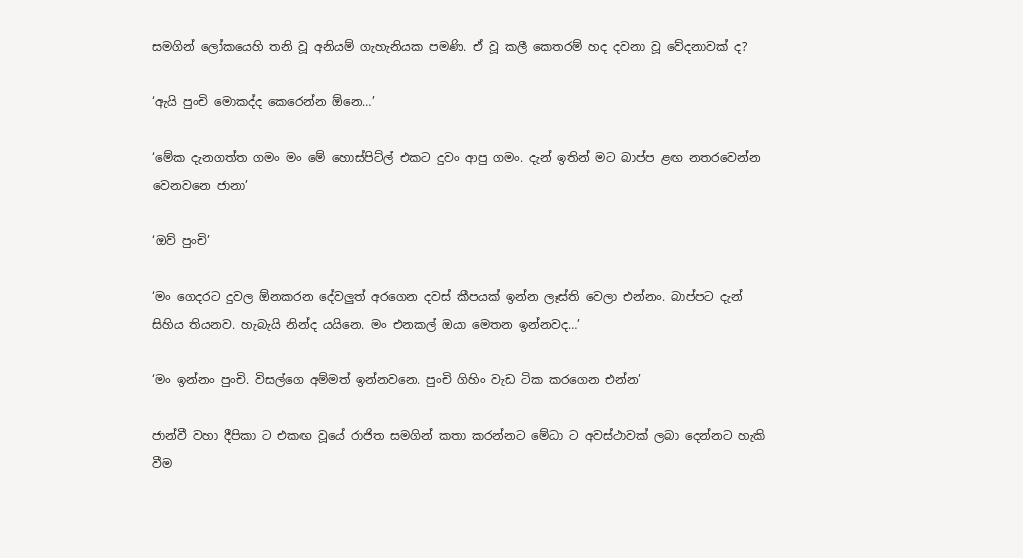සමගින් ලෝකයෙහි තනි වූ අනියම් ගැහැනියක පමණි. ඒ වූ කලී කෙතරම් හද දවනා වූ වේදනාවක් ද?

‘ඇයි පුංචි මොකද්ද කෙරෙන්න ඕනෙ…’

‘මේක දැනගත්ත ගමං මං මේ හොස්පිට්ල් එකට දුවං ආපු ගමං. දැන් ඉතින් මට බාප්ප ළඟ නතරවෙන්න වෙනවනෙ ජානා’

‘ඔව් පුංචි’

‘මං ගෙදරට දුවල ඕනකරන දේවලුත් අරගෙන දවස් කීපයක් ඉන්න ලෑස්ති වෙලා එන්නං. බාප්පට දැන් සිහිය තියනව. හැබැයි නින්ද යයිනෙ. මං එනකල් ඔයා මෙතන ඉන්නවද…’

‘මං ඉන්නං පුංචි. විසල්ගෙ අම්මත් ඉන්නවනෙ. පුංචි ගිහිං වැඩ ටික කරගෙන එන්න’

ජාන්වී වහා දීපිකා ට එකඟ වූයේ රාජිත සමගින් කතා කරන්නට මේධා ට අවස්ථාවක් ලබා දෙන්නට හැකි වීම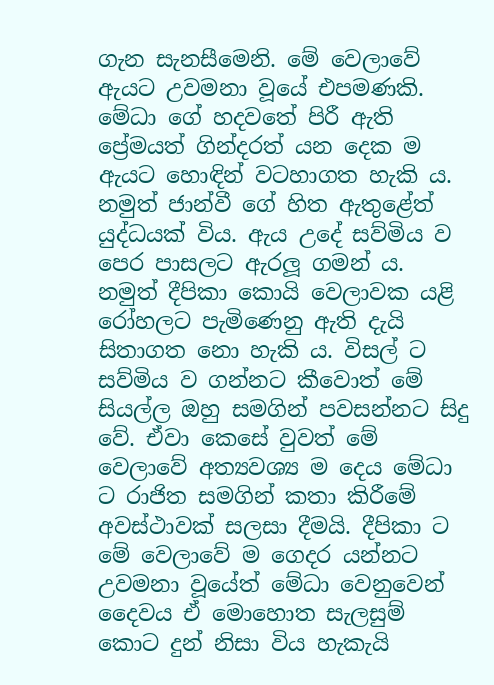ගැන සැනසීමෙනි. මේ වෙලාවේ ඇයට උවමනා වූයේ එපමණකි. මේධා ගේ හදවතේ පිරී ඇති ප්‍රේමයත් ගින්දරත් යන දෙක ම ඇයට හොඳින් වටහාගත හැකි ය. නමුත් ජාන්වී ගේ හිත ඇතුළේත් යුද්ධයක් විය. ඇය උදේ සව්මිය ව පෙර පාසලට ඇරලූ ගමන් ය. නමුත් දීපිකා කොයි වෙලාවක යළි රෝහලට පැමිණෙනු ඇති දැයි සිතාගත නො හැකි ය. විසල් ට සව්මිය ව ගන්නට කීවොත් මේ සියල්ල ඔහු සමගින් පවසන්නට සිදු වේ. ඒවා කෙසේ වුවත් මේ වෙලාවේ අත්‍යවශ්‍ය ම දෙය මේධා ට රාජිත සමගින් කතා කිරීමේ අවස්ථාවක් සලසා දීමයි. දීපිකා ට මේ වෙලාවේ ම ගෙදර යන්නට උවමනා වූයේත් මේධා වෙනුවෙන් දෛවය ඒ මොහොත සැලසුම් කොට දුන් නිසා විය හැකැයි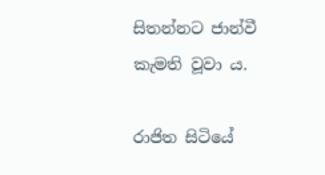සිතන්නට ජාන්වී කැමති වූවා ය.

රාජිත සිටියේ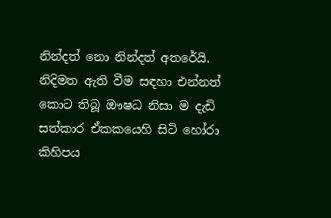නින්දත් නො නින්දත් අතරේයි. නිදිමත ඇති වීම සඳහා එන්නත් කොට තිබූ ඖෂධ නිසා ම දැඩි සත්කාර ඒකකයෙහි සිටි හෝරා කිහිපය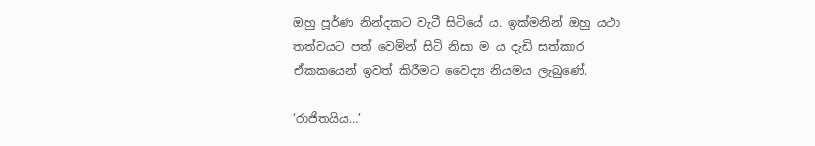ඔහු පූර්ණ නින්දකට වැටී සිටියේ ය. ඉක්මනින් ඔහු යථා තත්වයට පත් වෙමින් සිටි නිසා ම ය දැඩි සත්කාර ඒකකයෙන් ඉවත් කිරීමට වෛද්‍ය නියමය ලැබුණේ.

‘රාජිතයිය…’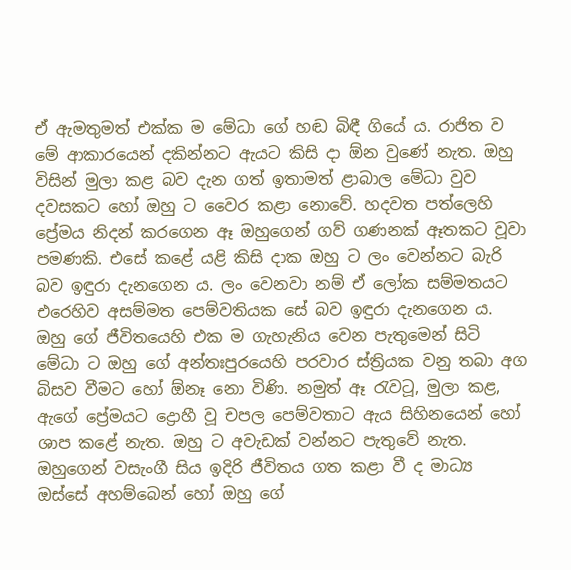ඒ ඇමතුමත් එක්ක ම මේධා ගේ හඬ බිඳී ගියේ ය. රාජිත ව මේ ආකාරයෙන් දකින්නට ඇයට කිසි දා ඕන වුණේ නැත. ඔහු විසින් මුලා කළ බව දැන ගත් ඉතාමත් ළාබාල මේධා වුව දවසකට හෝ ඔහු ට වෛර කළා නොවේ. හදවත පත්ලෙහි ප්‍රේමය නිදන් කරගෙන ඈ ඔහුගෙන් ගව් ගණනක් ඈතකට වූවා පමණකි. එසේ කළේ යළි කිසි දාක ඔහු ට ලං වෙන්නට බැරි බව ඉඳුරා දැනගෙන ය. ලං වෙනවා නම් ඒ ලෝක සම්මතයට එරෙහිව අසම්මත පෙම්වතියක සේ බව ඉඳුරා දැනගෙන ය. ඔහු ගේ ජීවිතයෙහි එක ම ගැහැනිය වෙන පැතුමෙන් සිටි මේධා ට ඔහු ගේ අන්තඃපුරයෙහි පරවාර ස්ත්‍රියක වනු තබා අග බිසව වීමට හෝ ඕනෑ නො විණි. නමුත් ඈ රැවටූ, මුලා කළ, ඇගේ ප්‍රේමයට ද්‍රොහී වූ චපල පෙම්වතාට ඇය සිහිනයෙන් හෝ ශාප කළේ නැත. ඔහු ට අවැඩක් වන්නට පැතුවේ නැත. ඔහුගෙන් වසැංගී සිය ඉදිරි ජීවිතය ගත කළා වී ද මාධ්‍ය ඔස්සේ අහම්බෙන් හෝ ඔහු ගේ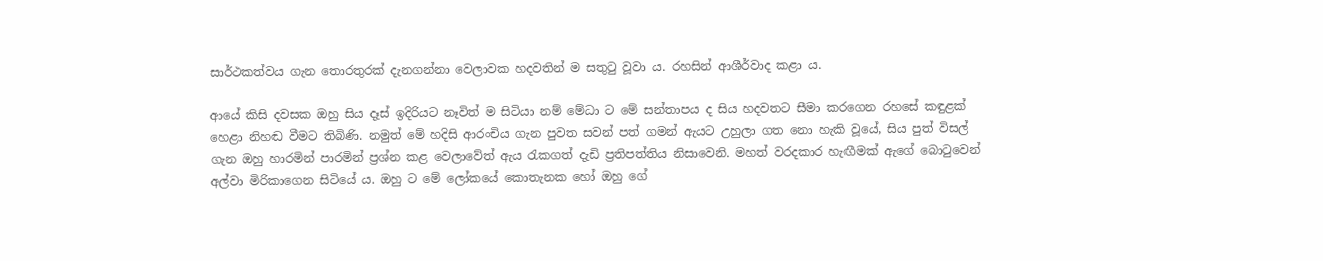සාර්ථකත්වය ගැන තොරතුරක් දැනගන්නා වෙලාවක හදවතින් ම සතුටු වූවා ය. රහසින් ආශීර්වාද කළා ය.

ආයේ කිසි දවසක ඔහු සිය දෑස් ඉදිරියට නෑවිත් ම සිටියා නම් මේධා ට මේ සන්තාපය ද සිය හදවතට සීමා කරගෙන රහසේ කඳුළක් හෙළා නිහඬ වීමට තිබිණි. නමුත් මේ හදිසි ආරංචිය ගැන පුවත සවන් පත් ගමන් ඇයට උහුලා ගත නො හැකි වූයේ, සිය පුත් විසල් ගැන ඔහු හාරමින් පාරමින් ප්‍රශ්න කළ වෙලාවේත් ඇය රැකගත් දැඩි ප්‍රතිපත්තිය නිසාවෙනි. මහත් වරදකාර හැඟීමක් ඇගේ බොටුවෙන් අල්වා මිරිකාගෙන සිටියේ ය. ඔහු ට මේ ලෝකයේ කොතැනක හෝ ඔහු ගේ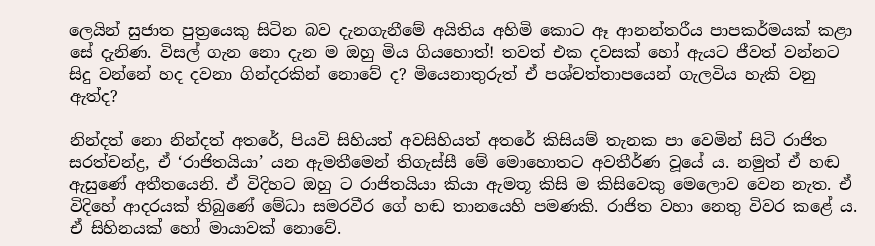ලෙයින් සුජාත පුත්‍රයෙකු සිටින බව දැනගැනීමේ අයිතිය අහිමි කොට ඈ ආනන්තරීය පාපකර්මයක් කළා සේ දැනිණ. විසල් ගැන නො දැන ම ඔහු මිය ගියහොත්! තවත් එක දවසක් හෝ ඇයට ජීවත් වන්නට සිදු වන්නේ හද දවනා ගින්දරකින් නොවේ ද? මියෙනාතුරුත් ඒ පශ්චත්තාපයෙන් ගැලවිය හැකි වනු ඇත්ද?

නින්දත් නො නින්දත් අතරේ, පියවි සිහියත් අවසිහියත් අතරේ කිසියම් තැනක පා වෙමින් සිටි රාජිත සරත්චන්ද්‍ර, ඒ ‘රාජිතයියා’ යන ඇමතීමෙන් තිගැස්සී මේ මොහොතට අවතීර්ණ වූයේ ය. නමුත් ඒ හඬ ඇසුණේ අතීතයෙනි. ඒ විදිහට ඔහු ට රාජිතයියා කියා ඇමතූ කිසි ම කිසිවෙකු මෙලොව වෙන නැත. ඒ විදිහේ ආදරයක් තිබුණේ මේධා සමරවීර ගේ හඬ තානයෙහි පමණකි. රාජිත වහා නෙතු විවර කළේ ය. ඒ සිහිනයක් හෝ මායාවක් නොවේ.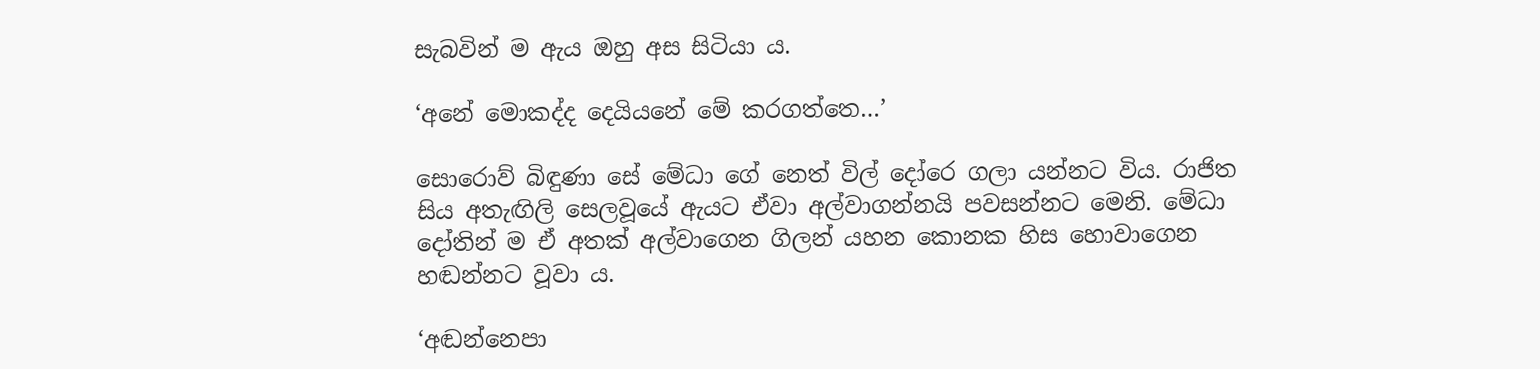සැබවින් ම ඇය ඔහු අස සිටියා ය.

‘අනේ මොකද්ද දෙයියනේ මේ කරගත්තෙ…’

සොරොව් බිඳුණා සේ මේධා ගේ නෙත් විල් දෝරෙ ගලා යන්නට විය. රාජිත සිය අතැඟිලි සෙලවූයේ ඇයට ඒවා අල්වාගන්නයි පවසන්නට මෙනි. මේධා දෝතින් ම ඒ අතක් අල්වාගෙන ගිලන් යහන කොනක හිස හොවාගෙන හඬන්නට වූවා ය.

‘අඬන්නෙපා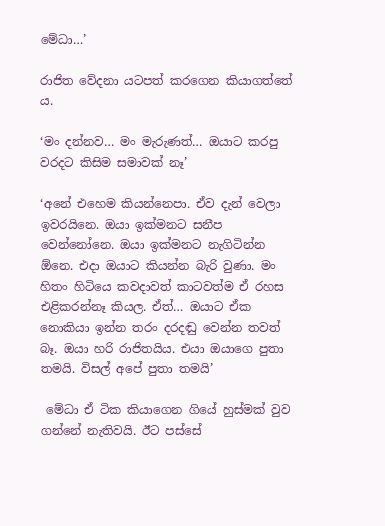මේධා…’

රාජිත වේදනා යටපත් කරගෙන කියාගත්තේ ය.

‘මං දන්නව… මං මැරුණත්… ඔයාට කරපු වරදට කිසිම සමාවක් නෑ’

‘අනේ එහෙම කියන්නෙපා. ඒව දැන් වෙලා ඉවරයිනෙ. ඔයා ඉක්මනට සනීප වෙන්නෝනෙ. ඔයා ඉක්මනට නැගිටින්න ඕනෙ. එදා ඔයාට කියන්න බැරි වුණා. මං හිතං හිටියෙ කවදාවත් කාටවත්ම ඒ රහස එළිකරන්නෑ කියල. ඒත්… ඔයාට ඒක නොකියා ඉන්න තරං දරදඬු වෙන්න තවත් බෑ. ඔයා හරි රාජිතයිය. එයා ඔයාගෙ පුතා තමයි. විසල් අපේ පුතා තමයි’

 මේධා ඒ ටික කියාගෙන ගියේ හුස්මක් වුව ගන්නේ නැතිවයි. ඊට පස්සේ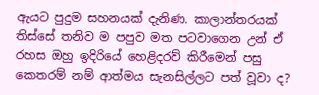ඇයට පුදුම සහනයක් දැනිණ. කාලාන්තරයක් තිස්සේ තනිව ම පපුව මත පටවාගෙන උන් ඒ රහස ඔහු ඉදිරියේ හෙළිදරව් කිරීමෙන් පසු කෙතරම් නම් ආත්මය සැනසිල්ලට පත් වූවා ද?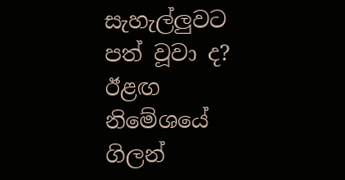සැහැල්ලුවට පත් වූවා ද? ඊළඟ නිමේශයේ ගිලන්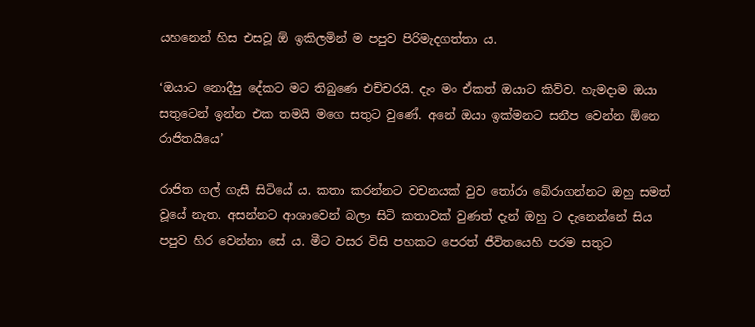යහනෙන් හිස එසවූ ඕ ඉකිලමින් ම පපුව පිරිමැදගත්තා ය.

‘ඔයාට නොදීපු දේකට මට තිබුණෙ එච්චරයි. දැං මං ඒකත් ඔයාට කිව්ව. හැමදාම ඔයා සතුටෙන් ඉන්න එක තමයි මගෙ සතුට වුණේ. අනේ ඔයා ඉක්මනට සනීප වෙන්න ඕනෙ රාජිතයියෙ’

රාජිත ගල් ගැසී සිටියේ ය. කතා කරන්නට වචනයක් වුව තෝරා බේරාගන්නට ඔහු සමත් වූයේ නැත. අසන්නට ආශාවෙන් බලා සිටි කතාවක් වුණත් දැන් ඔහු ට දැනෙන්නේ සිය පපුව හිර වෙන්නා සේ ය. මීට වසර විසි පහකට පෙරත් ජීවිතයෙහි පරම සතුට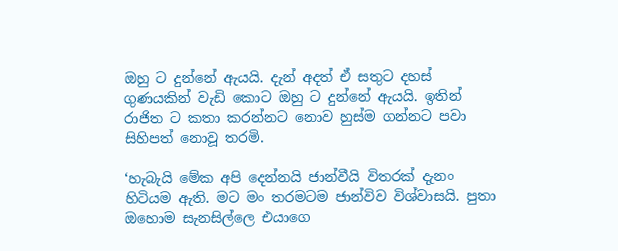ඔහු ට දුන්නේ ඇයයි. දැන් අදත් ඒ සතුට දහස් ගුණයකින් වැඩි කොට ඔහු ට දුන්නේ ඇයයි. ඉතින් රාජිත ට කතා කරන්නට නොව හුස්ම ගන්නට පවා සිහිපත් නොවූ තරමි.

‘හැබැයි මේක අපි දෙන්නයි ජාන්වීයි විතරක් දැනං හිටියම ඇති. මට මං තරමටම ජාන්විව විශ්වාසයි. පුතා ඔහොම සැනසිල්ලෙ එයාගෙ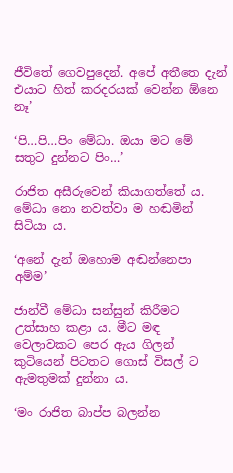ජීවිතේ ගෙවපුදෙන්. අපේ අතීතෙ දැන් එයාට හිත් කරදරයක් වෙන්න ඕනෙ නෑ’

‘පි…පි…පිං මේධා. ඔයා මට මේ සතුට දුන්නට පිං…’

රාජිත අසීරුවෙන් කියාගත්තේ ය. මේධා නො නවත්වා ම හඬමින් සිටියා ය.

‘අනේ දැන් ඔහොම අඬන්නෙපා අම්ම’

ජාන්වී මේධා සන්සුන් කිරීමට උත්සාහ කළා ය. මීට මඳ වෙලාවකට පෙර ඇය ගිලන් කුටියෙන් පිටතට ගොස් විසල් ට ඇමතුමක් දුන්නා ය.

‘මං රාජිත බාප්ප බලන්න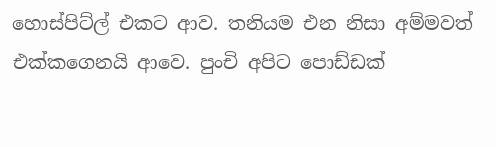හොස්පිට්ල් එකට ආව. තනියම එන නිසා අම්මවත් එක්කගෙනයි ආවෙ. පුංචි අපිට පොඩ්ඩක්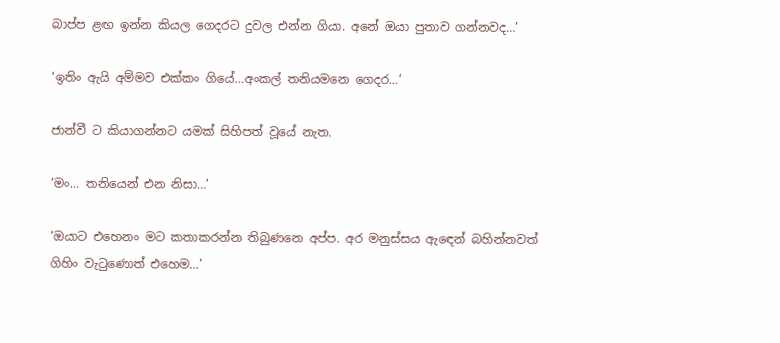බාප්ප ළඟ ඉන්න කියල ගෙදරට දුවල එන්න ගියා. අනේ ඔයා පුතාව ගන්නවද…’

‘ඉතිං ඇයි අම්මව එක්කං ගියේ…අංකල් තනියමනෙ ගෙදර…’

ජාන්වී ට කියාගන්නට යමක් සිහිපත් වූයේ නැත.

‘මං… තනියෙන් එන නිසා…’

‘ඔයාට එහෙනං මට කතාකරන්න තිබුණනෙ අප්ප. අර මනුස්සය ඇඳෙන් බහින්නවත් ගිහිං වැටුණොත් එහෙම…’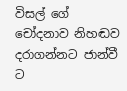විසල් ගේ චෝදනාව නිහඬව දරාගන්නට ජාන්වී ට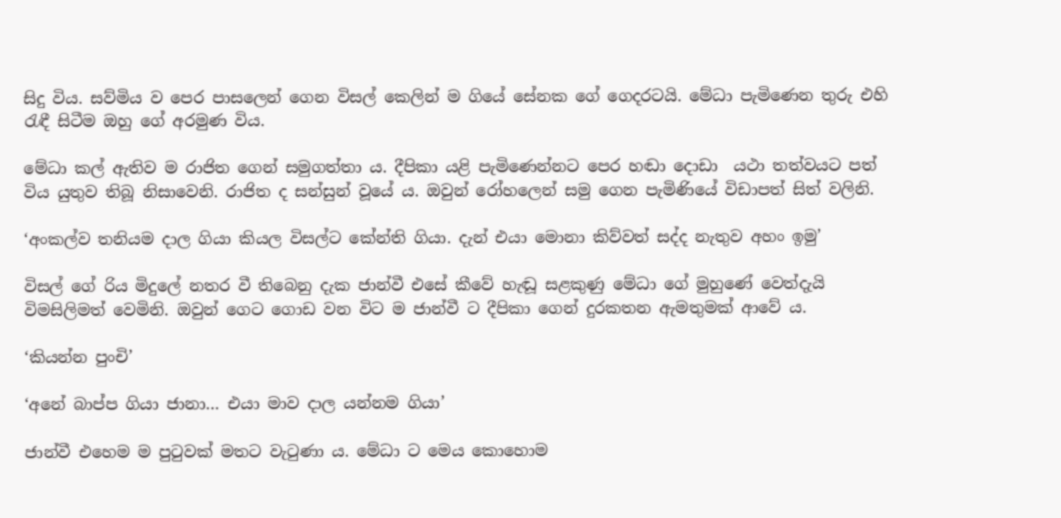සිදු විය. සව්මිය ව පෙර පාසලෙන් ගෙන විසල් කෙලින් ම ගියේ සේනක ගේ ගෙදරටයි. මේධා පැමිණෙන තුරු එහි රැඳී සිටීම ඔහු ගේ අරමුණ විය.

මේධා කල් ඇතිව ම රාජිත ගෙන් සමුගත්තා ය. දීපිකා යළි පැමිණෙන්නට පෙර හඬා දොඩා  යථා තත්වයට පත් විය යුතුව තිබූ නිසාවෙනි. රාජිත ද සන්සුන් වූයේ ය. ඔවුන් රෝහලෙන් සමු ගෙන පැමිණියේ විඩාපත් සිත් වලිනි.

‘අංකල්ව තනියම දාල ගියා කියල විසල්ට කේන්ති ගියා. දැන් එයා මොනා කිව්වත් සද්ද නැතුව අහං ඉමු’

විසල් ගේ රිය මිදුලේ නතර වී තිබෙනු දැක ජාන්වී එසේ කීවේ හැඬූ සළකුණු මේධා ගේ මුහුණේ වෙත්දැයි විමසිලිමත් වෙමිනි. ඔවුන් ගෙට ගොඩ වන විට ම ජාන්වී ට දීපිකා ගෙන් දුරකතන ඇමතුමක් ආවේ ය.

‘කියන්න පුංචි’

‘අනේ බාප්ප ගියා ජානා… එයා මාව දාල යන්නම ගියා’

ජාන්වී එහෙම ම පුටුවක් මතට වැටුණා ය. මේධා ට මෙය කොහොම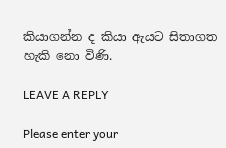කියාගන්න ද කියා ඇයට සිතාගත හැකි නො විණි.

LEAVE A REPLY

Please enter your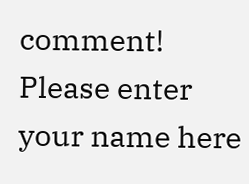comment!
Please enter your name here